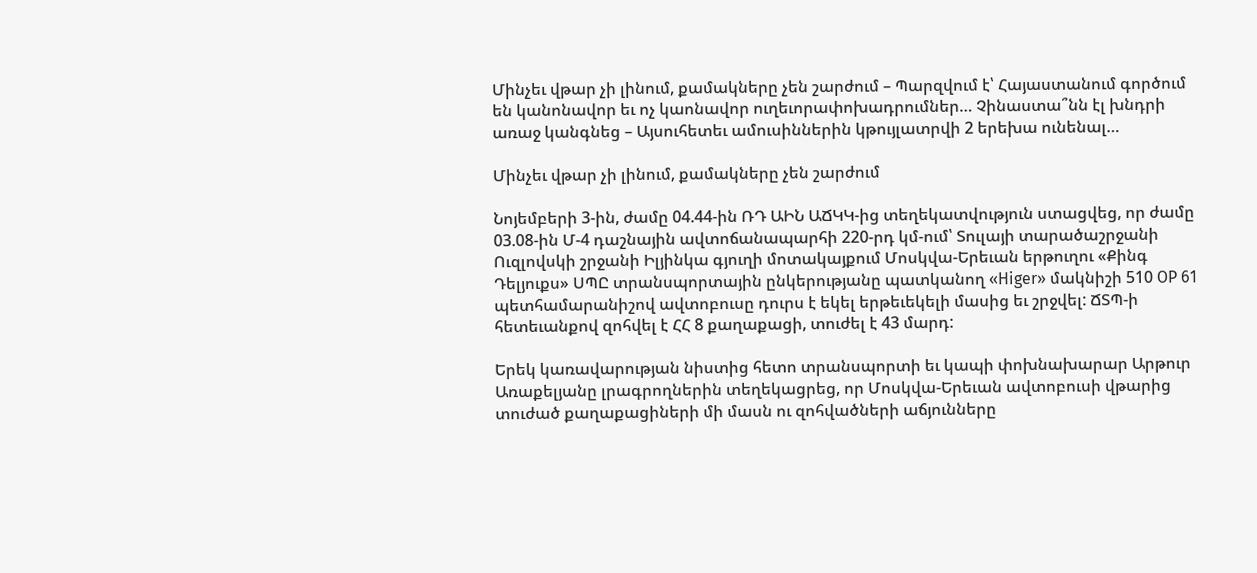Մինչեւ վթար չի լինում, քամակները չեն շարժում – Պարզվում է՝ Հայաստանում գործում են կանոնավոր եւ ոչ կաոնավոր ուղեւորափոխադրումներ… Չինաստա՞նն էլ խնդրի առաջ կանգնեց – Այսուհետեւ ամուսիններին կթույլատրվի 2 երեխա ունենալ…

Մինչեւ վթար չի լինում, քամակները չեն շարժում

Նոյեմբերի 3-ին, ժամը 04.44-ին ՌԴ ԱԻՆ ԱՃԿԿ-ից տեղեկատվություն ստացվեց, որ ժամը 03.08-ին Մ-4 դաշնային ավտոճանապարհի 220-րդ կմ-ում՝ Տուլայի տարածաշրջանի Ուզլովսկի շրջանի Իլյինկա գյուղի մոտակայքում Մոսկվա-Երեւան երթուղու «Քինգ Դելյուքս» ՍՊԸ տրանսպորտային ընկերությանը պատկանող «Higer» մակնիշի 510 OP 61 պետհամարանիշով ավտոբուսը դուրս է եկել երթեւեկելի մասից եւ շրջվել: ՃՏՊ-ի հետեւանքով զոհվել է ՀՀ 8 քաղաքացի, տուժել է 43 մարդ:

Երեկ կառավարության նիստից հետո տրանսպորտի եւ կապի փոխնախարար Արթուր Առաքելյանը լրագրողներին տեղեկացրեց, որ Մոսկվա-Երեւան ավտոբուսի վթարից տուժած քաղաքացիների մի մասն ու զոհվածների աճյունները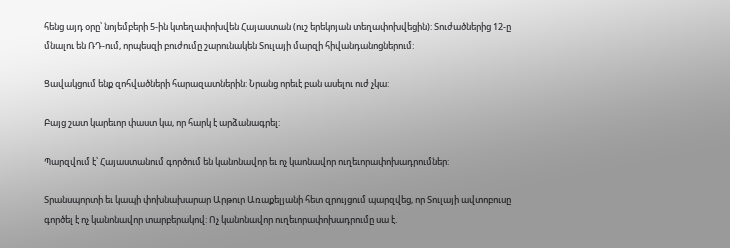հենց այդ օրը՝ նոյեմբերի 5-ին կտեղափոխվեն Հայաստան (ուշ երեկոյան տեղափոխվեցին): Տուժածներից 12-ը մնալու են ՌԴ-ում, որպեսզի բուժումը շարունակեն Տուլայի մարզի հիվանդանոցներում:

Ցավակցում ենք զոհվածների հարազատներին: Նրանց որեւէ բան ասելու ուժ չկա:

Բայց շատ կարեւոր փաստ կա, որ հարկ է արձանագրել:

Պարզվում է՝ Հայաստանում գործում են կանոնավոր եւ ոչ կաոնավոր ուղեւորափոխադրումներ:

Տրանսպորտի եւ կապի փոխնախարար Արթուր Առաքելյանի հետ զրույցում պարզվեց, որ Տուլայի ավտոբուսը գործել է ոչ կանոնավոր տարբերակով: Ոչ կանոնավոր ուղեւորափոխադրումը սա է.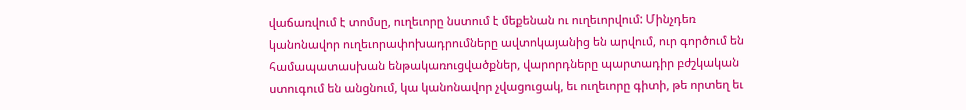վաճառվում է տոմսը, ուղեւորը նստում է մեքենան ու ուղեւորվում: Մինչդեռ կանոնավոր ուղեւորափոխադրումները ավտոկայանից են արվում, ուր գործում են համապատասխան ենթակառուցվածքներ, վարորդները պարտադիր բժշկական ստուգում են անցնում, կա կանոնավոր չվացուցակ, եւ ուղեւորը գիտի, թե որտեղ եւ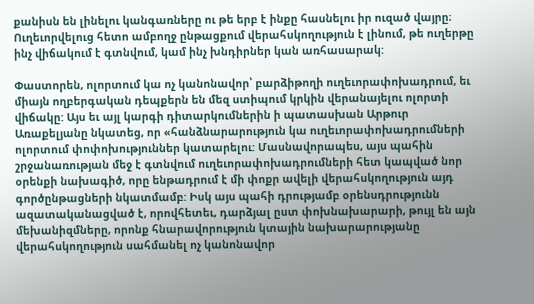քանիսն են լինելու կանգառները ու թե երբ է ինքը հասնելու իր ուզած վայրը։ Ուղեւորվելուց հետո ամբողջ ընթացքում վերահսկողություն է լինում, թե ուղերթը ինչ վիճակում է գտնվում, կամ ինչ խնդիրներ կան առհասարակ:

Փաստորեն, ոլորտում կա ոչ կանոնավոր՝ բարձիթողի ուղեւորափոխադրում, եւ միայն ողբերգական դեպքերն են մեզ ստիպում կրկին վերանայելու ոլորտի վիճակը: Այս եւ այլ կարգի դիտարկումներին ի պատասխան Արթուր Առաքելյանը նկատեց, որ «հանձնարարություն կա ուղեւորափոխադրումների ոլորտում փոփոխություններ կատարելու: Մասնավորապես, այս պահին շրջանառության մեջ է գտնվում ուղեւորափոխադրումների հետ կապված նոր օրենքի նախագիծ, որը ենթադրում է մի փոքր ավելի վերահսկողություն այդ գործընթացների նկատմամբ: Իսկ այս պահի դրությամբ օրենսդրությունն ազատականացված է, որովհետեւ, դարձյալ ըստ փոխնախարարի, թույլ են այն մեխանիզմները, որոնք հնարավորություն կտային նախարարությանը վերահսկողություն սահմանել ոչ կանոնավոր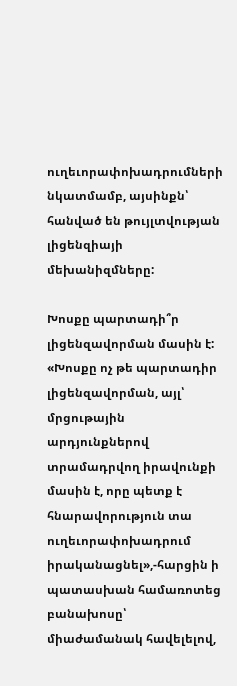ուղեւորափոխադրումների նկատմամբ, այսինքն՝ հանված են թույլտվության լիցենզիայի մեխանիզմները:

Խոսքը պարտադի՞ր լիցենզավորման մասին է: «Խոսքը ոչ թե պարտադիր լիցենզավորման, այլ՝ մրցութային արդյունքներով տրամադրվող իրավունքի մասին է, որը պետք է հնարավորություն տա ուղեւորափոխադրում իրականացնել»,-հարցին ի պատասխան համառոտեց բանախոսը՝ միաժամանակ հավելելով,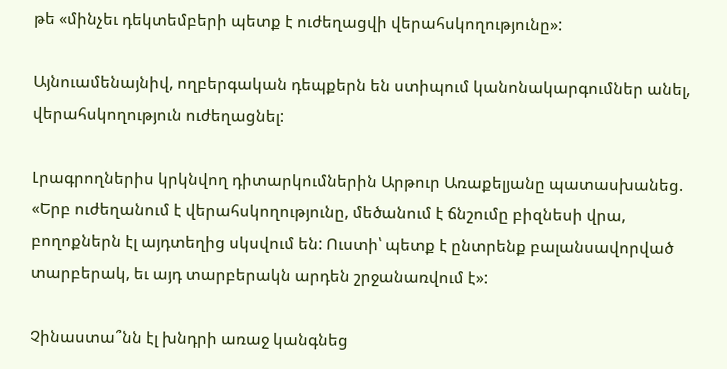թե «մինչեւ դեկտեմբերի պետք է ուժեղացվի վերահսկողությունը»:

Այնուամենայնիվ, ողբերգական դեպքերն են ստիպում կանոնակարգումներ անել, վերահսկողություն ուժեղացնել:

Լրագրողներիս կրկնվող դիտարկումներին Արթուր Առաքելյանը պատասխանեց. «Երբ ուժեղանում է վերահսկողությունը, մեծանում է ճնշումը բիզնեսի վրա, բողոքներն էլ այդտեղից սկսվում են: Ուստի՝ պետք է ընտրենք բալանսավորված տարբերակ, եւ այդ տարբերակն արդեն շրջանառվում է»:

Չինաստա՞նն էլ խնդրի առաջ կանգնեց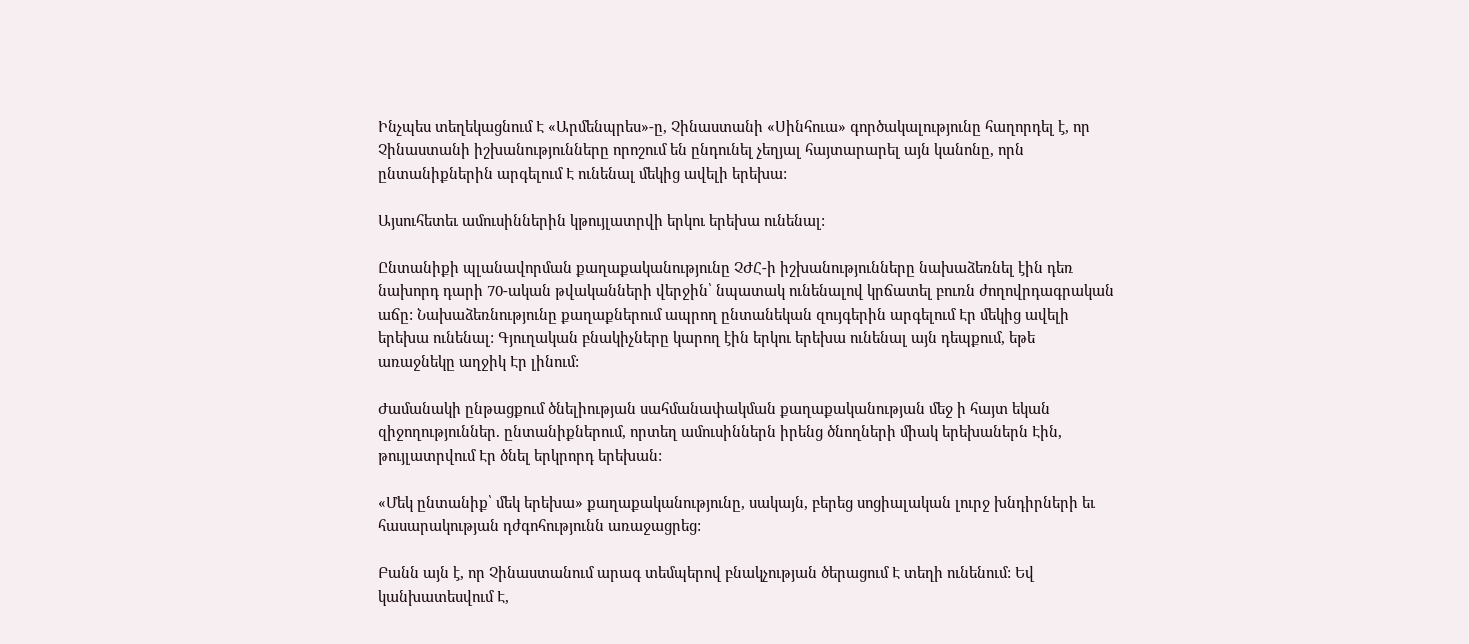Ինչպես տեղեկացնում Է «Արմենպրես»-ը, Չինաստանի «Սինհուա» գործակալությունը հաղորդել է, որ Չինաստանի իշխանությունները որոշում են ընդունել չեղյալ հայտարարել այն կանոնը, որն ընտանիքներին արգելում Է ունենալ մեկից ավելի երեխա:

Այսուհետեւ ամուսիններին կթույլատրվի երկու երեխա ունենալ:

Ընտանիքի պլանավորման քաղաքականությունը ՉԺՀ-ի իշխանությունները նախաձեռնել էին դեռ նախորդ դարի 70-ական թվականների վերջին՝ նպատակ ունենալով կրճատել բուռն ժողովրդագրական աճը: Նախաձեռնությունը քաղաքներում ապրող ընտանեկան զույգերին արգելում Էր մեկից ավելի երեխա ունենալ: Գյուղական բնակիչները կարող էին երկու երեխա ունենալ այն դեպքում, եթե առաջնեկը աղջիկ Էր լինում:

Ժամանակի ընթացքում ծնելիության սահմանափակման քաղաքականության մեջ ի հայտ եկան զիջողություններ. ընտանիքներում, որտեղ ամուսիններն իրենց ծնողների միակ երեխաներն Էին, թույլատրվում Էր ծնել երկրորդ երեխան:

«Մեկ ընտանիք՝ մեկ երեխա» քաղաքականությունը, սակայն, բերեց սոցիալական լուրջ խնդիրների եւ հասարակության դժգոհությունն առաջացրեց:

Բանն այն է, որ Չինաստանում արագ տեմպերով բնակչության ծերացում Է տեղի ունենում: Եվ կանխատեսվում Է,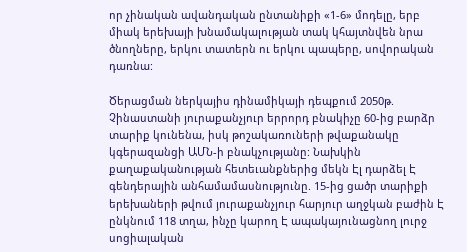որ չինական ավանդական ընտանիքի «1-6» մոդելը, երբ միակ երեխայի խնամակալության տակ կհայտնվեն նրա ծնողները, երկու տատերն ու երկու պապերը, սովորական դառնա:

Ծերացման ներկայիս դինամիկայի դեպքում 2050թ. Չինաստանի յուրաքանչյուր երրորդ բնակիչը 60-ից բարձր տարիք կունենա, իսկ թոշակառուների թվաքանակը կգերազանցի ԱՄՆ-ի բնակչությանը: Նախկին քաղաքականության հետեւանքներից մեկն Էլ դարձել Է գենդերային անհամամասնությունը. 15-ից ցածր տարիքի երեխաների թվում յուրաքանչյուր հարյուր աղջկան բաժին Է ընկնում 118 տղա, ինչը կարող Է ապակայունացնող լուրջ սոցիալական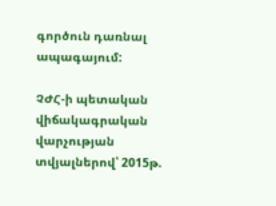գործուն դառնալ ապագայում:

ՉԺՀ-ի պետական վիճակագրական վարչության տվյալներով՝ 2015թ.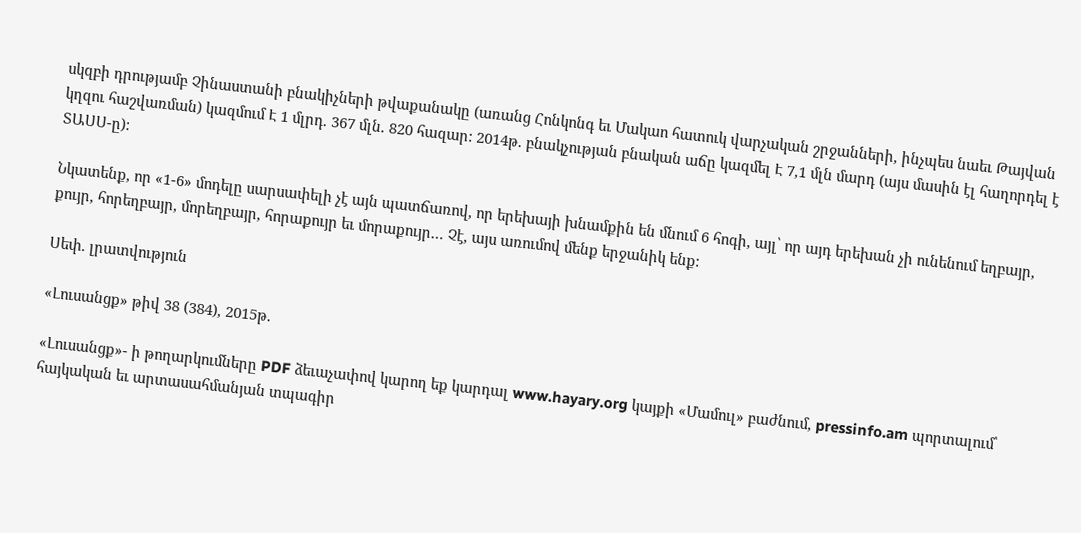սկզբի դրությամբ Չինաստանի բնակիչների թվաքանակը (առանց Հոնկոնգ եւ Մակաո հատուկ վարչական շրջանների, ինչպես նաեւ Թայվան կղզու հաշվառման) կազմում Է 1 մլրդ. 367 մլն. 820 հազար: 2014թ. բնակչության բնական աճը կազմել Է 7,1 մլն մարդ (այս մասին էլ հաղորդել է ՏԱՍՍ-ը):

Նկատենք, որ «1-6» մոդելը սարսափելի չէ այն պատճառով, որ երեխայի խնամքին են մնում 6 հոգի, այլ՝ որ այդ երեխան չի ունենում եղբայր, քույր, հորեղբայր, մորեղբայր, հորաքույր եւ մորաքույր… Չէ, այս առումով մենք երջանիկ ենք:

Սեփ. լրատվություն

«Լուսանցք» թիվ 38 (384), 2015թ.

«Լուսանցք»- ի թողարկումները PDF ձեւաչափով կարող եք կարդալ www.hayary.org կայքի «Մամուլ» բաժնում, pressinfo.am պորտալում՝ հայկական եւ արտասահմանյան տպագիր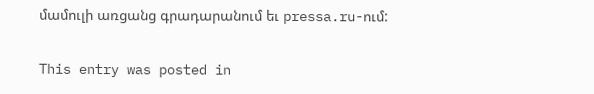մամուլի առցանց գրադարանում եւ pressa.ru-ում:

This entry was posted in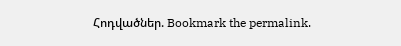Հոդվածներ. Bookmark the permalink.